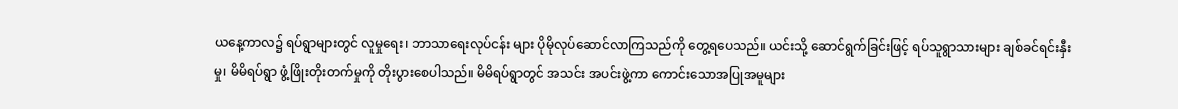ယနေ့ကာလ၌ ရပ်ရွာများတွင် လူမှုရေး၊ ဘာသာရေးလုပ်ငန်း များ ပိုမိုလုပ်ဆောင်လာကြသည်ကို တွေ့ရပေသည်။ ယင်းသို့ ဆောင်ရွက်ခြင်းဖြင့် ရပ်သူရွာသားများ ချစ်ခင်ရင်းနှီးမှု၊ မိမိရပ်ရွာ ဖွံ့ဖြိုးတိုးတက်မှုကို တိုးပွားစေပါသည်။ မိမိရပ်ရွာတွင် အသင်း အပင်းဖွဲ့ကာ ကောင်းသောအပြုအမူများ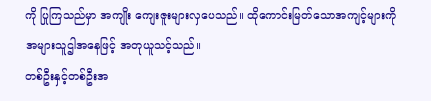ကို ပြုကြသည်မှာ အကျိုး ကျေးဇူးများလှပေသည်။ ထိုကောင်းမြတ်သောအကျင့်များကို အများသူဌါအနေဖြင့် အတုယူသင့်သည်။
တစ်ဦးနှင့်တစ်ဦးအ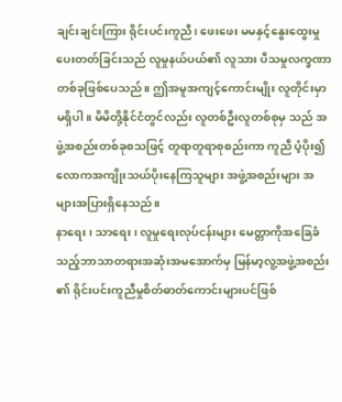ချင်းချင်းကြား ရိုင်းပင်းကူညီ၊ ဖေးဖေး မမနှင့်နွေးထွေးမှုပေးတတ်ခြင်းသည် လူမှုနယ်ပယ်၏ လူသား ပီသမှုလက္ခဏာတစ်ခုဖြစ်ပေသည်။ ဤအမူအကျင့်ကောင်းမျိုး လူတိုင်းမှာမရှိပါ။ မိမိတို့နိုင်ငံတွင်လည်း လူတစ်ဦးလူတစ်စုမှ သည် အဖွဲ့အစည်းတစ်ခုစသဖြင့် တူရာတူရာစုစည်းကာ ကူညီ ပံ့ပိုး၍ လောကအကျိုးသယ်ပိုးနေကြသူများ အဖွဲ့အစည်းများ အများအပြားရှိနေသည်။
နာရေး၊ သာရေး၊ လူမှုရေးလုပ်ငန်းများ မေတ္တာကိုအခြေခံ သည့်ဘာသာတရားအဆုံးအမအောက်မှ မြန်မာ့လူ့အဖွဲ့အစည်း ၏ ရိုင်းပင်းကူညီမှုစိတ်ဓာတ်ကောင်းများပင်ဖြစ်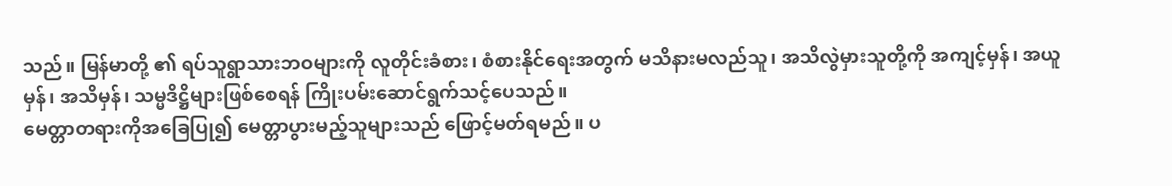သည်။ မြန်မာတို့ ၏ ရပ်သူရွာသားဘဝများကို လူတိုင်းခံစား၊ စံစားနိုင်ရေးအတွက် မသိနားမလည်သူ၊ အသိလွဲမှားသူတို့ကို အကျင့်မှန်၊ အယူမှန်၊ အသိမှန်၊ သမ္မဒိဋ္ဌိများဖြစ်စေရန် ကြိုးပမ်းဆောင်ရွက်သင့်ပေသည်။
မေတ္တာတရားကိုအခြေပြု၍ မေတ္တာပွားမည့်သူများသည် ဖြောင့်မတ်ရမည်။ ပ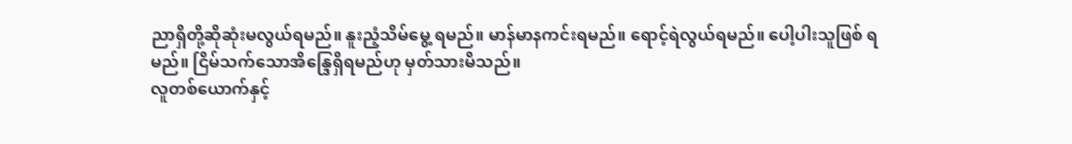ညာရှိတို့ဆိုဆုံးမလွယ်ရမည်။ နူးညံ့သိမ်မွေ့ ရမည်။ မာန်မာနကင်းရမည်။ ရောင့်ရဲလွယ်ရမည်။ ပေါ့ပါးသူဖြစ် ရမည်။ ငြိမ်သက်သောအိန္ဒြေရှိရမည်ဟု မှတ်သားမိသည်။
လူတစ်ယောက်နှင့်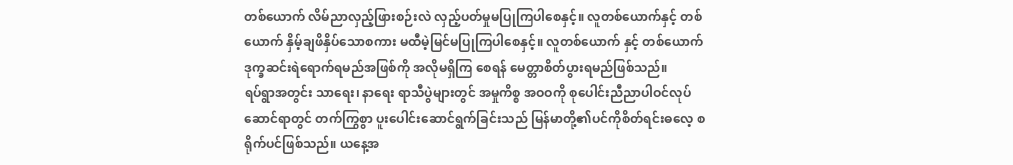တစ်ယောက် လိမ်ညာလှည့်ဖြားစဉ်းလဲ လှည့်ပတ်မှုမပြုကြပါစေနှင့်။ လူတစ်ယောက်နှင့် တစ်ယောက် နှိမ့်ချဖိနှိပ်သောစကား မထီမဲ့မြင်မပြုကြပါစေနှင့်။ လူတစ်ယောက် နှင့် တစ်ယောက်ဒုက္ခဆင်းရဲရောက်ရမည်အဖြစ်ကို အလိုမရှိကြ စေရန် မေတ္တာစိတ်ပွားရမည်ဖြစ်သည်။
ရပ်ရွာအတွင်း သာရေး၊ နာရေး ရာသီပွဲများတွင် အမှုကိစ္စ အဝဝကို စုပေါင်းညီညာပါဝင်လုပ်ဆောင်ရာတွင် တက်ကြွစွာ ပူးပေါင်းဆောင်ရွက်ခြင်းသည် မြန်မာတို့၏ပင်ကိုစိတ်ရင်းဓလေ့ စရိုက်ပင်ဖြစ်သည်။ ယနေ့အ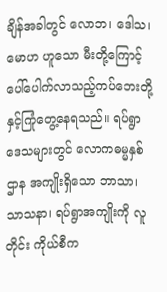ချိန်အခါတွင် လောဘ၊ ဒေါသ၊ မောဟ ဟူသော မီးတို့ကြောင့် ပေါ်ပေါက်လာသည့်ကပ်ဘေးတို့ နှင့်ကြုံတွေ့နေရသည်။ ရပ်ရွာဒေသများတွင် လောကဓမ္မနှစ်ဌာန အကျိုးရှိသော ဘာသာ၊ သာသနာ၊ ရပ်ရွာအကျိုးကို လူတိုင်း ကိုယ်စီက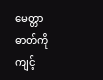မေတ္တာဓာတ်ကို ကျင့်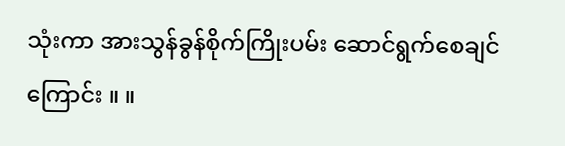သုံးကာ အားသွန်ခွန်စိုက်ကြိုးပမ်း ဆောင်ရွက်စေချင်ကြောင်း ။ ။